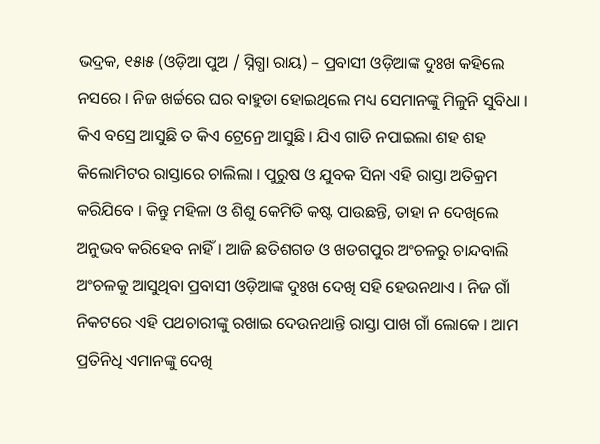ଭଦ୍ରକ, ୧୫ା୫ (ଓଡ଼ିଆ ପୁଅ / ସ୍ନିଗ୍ଧା ରାୟ) – ପ୍ରବାସୀ ଓଡ଼ିଆଙ୍କ ଦୁଃଖ କହିଲେ ନସରେ । ନିଜ ଖର୍ଚ୍ଚରେ ଘର ବାହୁଡା ହୋଇଥିଲେ ମଧ୍ୟ ସେମାନଙ୍କୁ ମିଳୁନି ସୁବିଧା । କିଏ ବସ୍ରେ ଆସୁଛି ତ କିଏ ଟ୍ରେନ୍ରେ ଆସୁଛି । ଯିଏ ଗାଡି ନପାଇଲା ଶହ ଶହ କିଲୋମିଟର ରାସ୍ତାରେ ଚାଲିଲା । ପୁରୁଷ ଓ ଯୁବକ ସିନା ଏହି ରାସ୍ତା ଅତିକ୍ରମ କରିଯିବେ । କିନ୍ତୁ ମହିଳା ଓ ଶିଶୁ କେମିତି କଷ୍ଟ ପାଉଛନ୍ତି, ତାହା ନ ଦେଖିଲେ ଅନୁଭବ କରିହେବ ନାହିଁ । ଆଜି ଛତିଶଗଡ ଓ ଖଡଗପୁର ଅଂଚଳରୁ ଚାନ୍ଦବାଲି ଅଂଚଳକୁ ଆସୁଥିବା ପ୍ରବାସୀ ଓଡ଼ିଆଙ୍କ ଦୁଃଖ ଦେଖି ସହି ହେଉନଥାଏ । ନିଜ ଗାଁ ନିକଟରେ ଏହି ପଥଚାରୀଙ୍କୁ ରଖାଇ ଦେଉନଥାନ୍ତି ରାସ୍ତା ପାଖ ଗାଁ ଲୋକେ । ଆମ ପ୍ରତିନିଧି ଏମାନଙ୍କୁ ଦେଖି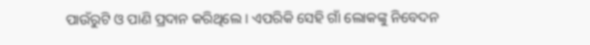ପାଉଁରୁଟି ଓ ପାଣି ପ୍ରଦାନ କରିଥିଲେ । ଏପରିକି ସେହି ଗାଁ ଲୋକଙ୍କୁ ନିବେଦନ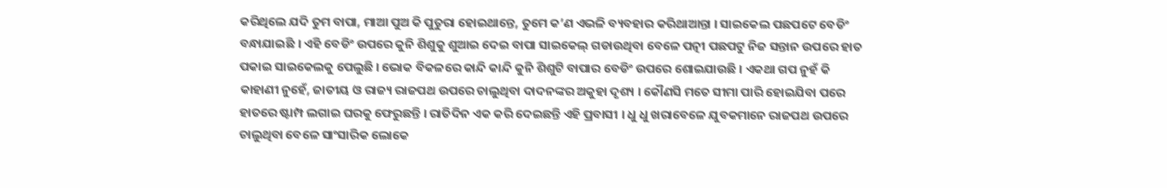କରିଥିଲେ ଯଦି ତୁମ ବାପା, ମାଆ ପୁଅ କି ପୁତୁରା ହୋଇଥାନ୍ତେ, ତୁମେ କ’ଣ ଏଭଳି ବ୍ୟବହାର କରିଥାଆନ୍ତା । ସାଇକେଲ ପଛପଟେ ବେଡିଂ ବନ୍ଧାଯାଇଛି । ଏହି ବେଡିଂ ଉପରେ କୁନି ଶିଶୁକୁ ଶୁଆଇ ଦେଇ ବାପା ସାଇକେଲ୍ ଗଡାଉଥିବା ବେଳେ ପତ୍ନୀ ପଛପଟୁ ନିଜ ସନ୍ତାନ ଉପରେ ହାତ ପକାଇ ସାଇକେଲକୁ ପେଲୁଛି । ଭୋକ ବିକଳରେ କାନ୍ଦି କାନ୍ଦି କୁନି ଶିଶୁଟି ବାପାର ବେଡିଂ ଉପରେ ଶୋଇଯାଉଛି । ଏକଥା ଗପ ନୁହଁ କି କାହାଣୀ ନୁହେଁ, ଜାତୀୟ ଓ ରାଜ୍ୟ ରାଜପଥ ଉପରେ ଚାଲୁଥିବା ଦାଦନଙ୍କର ଅକୁହା ଦୃଶ୍ୟ । କୌଣସି ମତେ ସୀମା ପାରି ହୋଇଯିବା ପରେ ହାତରେ ଷ୍ଟାମ୍ପ ଲଗାଇ ଘରକୁ ଫେରୁଛନ୍ତି । ରାତିଦିନ ଏକ କରି ଦେଇଛନ୍ତି ଏହି ପ୍ରବାସୀ । ଧୁ ଧୁ ଖରାବେଳେ ଯୁବକମାନେ ରାଜପଥ ଉପରେ ଚାଲୁଥିବା ବେଳେ ସାଂସାରିକ ଲୋକେ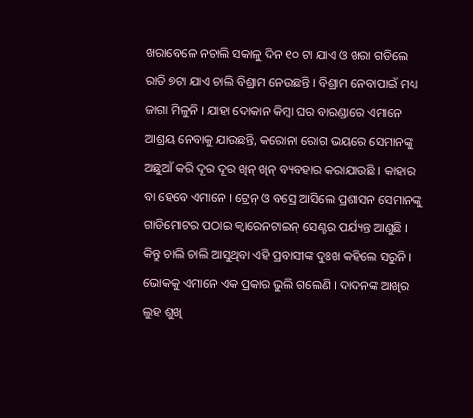ଖରାବେଳେ ନଚାଲି ସକାଳୁ ଦିନ ୧୦ ଟା ଯାଏ ଓ ଖରା ଗଡିଲେ ରାତି ୭ଟା ଯାଏ ଚାଲି ବିଶ୍ରାମ ନେଉଛନ୍ତି । ବିଶ୍ରାମ ନେବାପାଇଁ ମଧ୍ୟ ଜାଗା ମିଳୁନି । ଯାହା ଦୋକାନ କିମ୍ବା ଘର ବାରଣ୍ଡାରେ ଏମାନେ ଆଶ୍ରୟ ନେବାକୁ ଯାଉଛନ୍ତି, କରୋନା ରୋଗ ଭୟରେ ସେମାନଙ୍କୁ ଅଛୁଆଁ କରି ଦୂର ଦୂର ଖିନ୍ ଖିନ୍ ବ୍ୟବହାର କରାଯାଉଛି । କାହାର ବା ହେବେ ଏମାନେ । ଟ୍ରେନ୍ ଓ ବସ୍ରେ ଆସିଲେ ପ୍ରଶାସନ ସେମାନଙ୍କୁ ଗାଡିମୋଟର ପଠାଇ କ୍ୱାରେନଟାଇନ୍ ସେଣ୍ଟର ପର୍ଯ୍ୟନ୍ତ ଆଣୁଛି । କିନ୍ତୁ ଚାଲି ଚାଲି ଆସୁଥିବା ଏହି ପ୍ରବାସୀଙ୍କ ଦୁଃଖ କହିଲେ ସରୁନି । ଭୋକକୁ ଏମାନେ ଏକ ପ୍ରକାର ଭୁଲି ଗଲେଣି । ଦାଦନଙ୍କ ଆଖିର ଲୁହ ଶୁଖି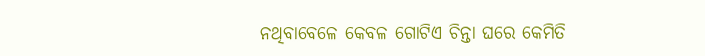ନଥିବାବେଳେ କେବଳ ଗୋଟିଏ ଚିନ୍ତା ଘରେ କେମିତି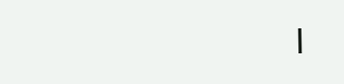।